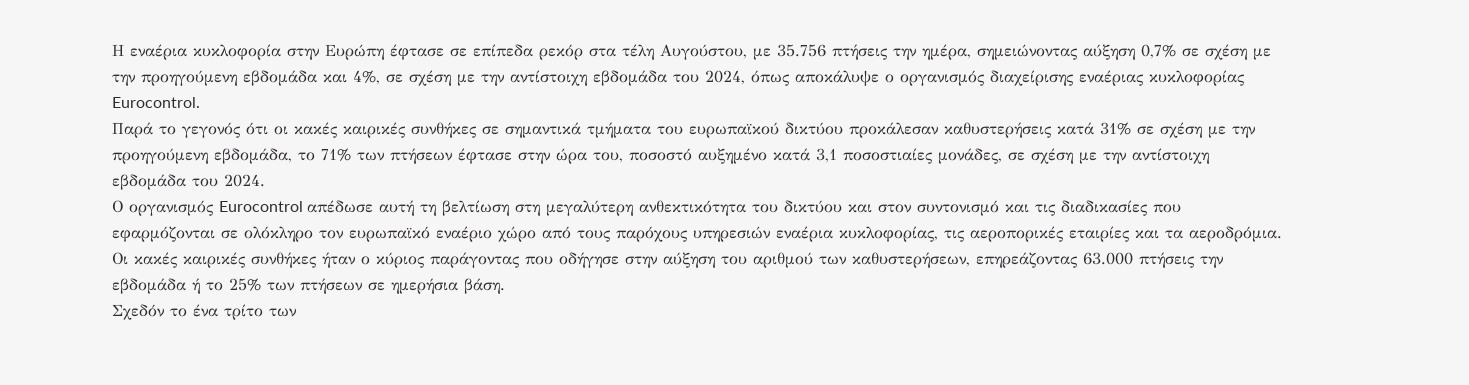Η εναέρια κυκλοφορία στην Ευρώπη έφτασε σε επίπεδα ρεκόρ στα τέλη Αυγούστου, με 35.756 πτήσεις την ημέρα, σημειώνοντας αύξηση 0,7% σε σχέση με την προηγούμενη εβδομάδα και 4%, σε σχέση με την αντίστοιχη εβδομάδα του 2024, όπως αποκάλυψε ο οργανισμός διαχείρισης εναέριας κυκλοφορίας Eurocontrol.
Παρά το γεγονός ότι οι κακές καιρικές συνθήκες σε σημαντικά τμήματα του ευρωπαϊκού δικτύου προκάλεσαν καθυστερήσεις κατά 31% σε σχέση με την προηγούμενη εβδομάδα, το 71% των πτήσεων έφτασε στην ώρα του, ποσοστό αυξημένο κατά 3,1 ποσοστιαίες μονάδες, σε σχέση με την αντίστοιχη εβδομάδα του 2024.
Ο οργανισμός Eurocontrol απέδωσε αυτή τη βελτίωση στη μεγαλύτερη ανθεκτικότητα του δικτύου και στον συντονισμό και τις διαδικασίες που εφαρμόζονται σε ολόκληρο τον ευρωπαϊκό εναέριο χώρο από τους παρόχους υπηρεσιών εναέρια κυκλοφορίας, τις αεροπορικές εταιρίες και τα αεροδρόμια.
Οι κακές καιρικές συνθήκες ήταν ο κύριος παράγοντας που οδήγησε στην αύξηση του αριθμού των καθυστερήσεων, επηρεάζοντας 63.000 πτήσεις την εβδομάδα ή το 25% των πτήσεων σε ημερήσια βάση.
Σχεδόν το ένα τρίτο των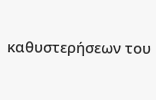καθυστερήσεων του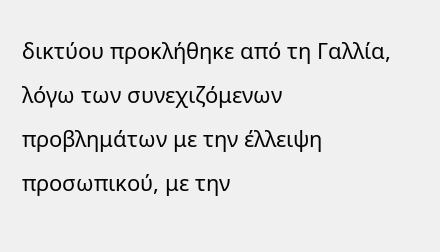δικτύου προκλήθηκε από τη Γαλλία, λόγω των συνεχιζόμενων προβλημάτων με την έλλειψη προσωπικού, με την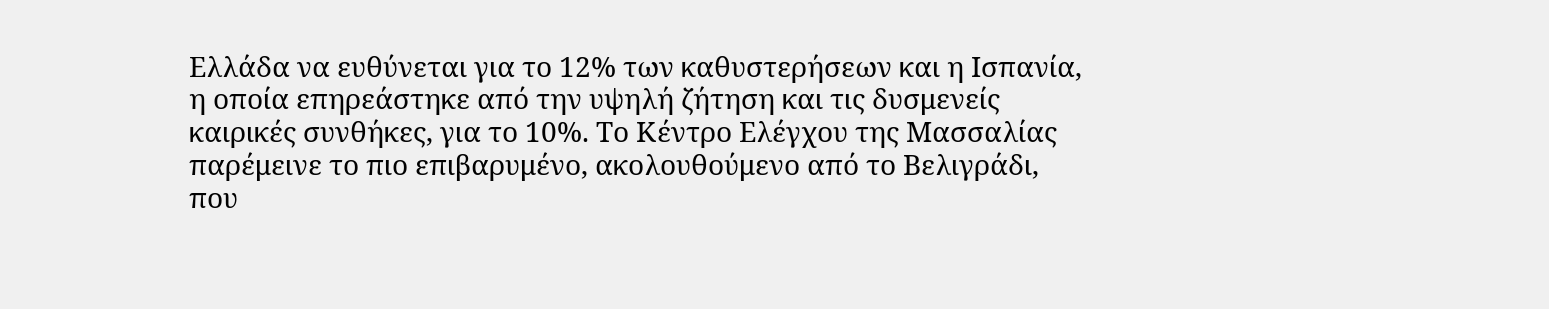Ελλάδα να ευθύνεται για το 12% των καθυστερήσεων και η Ισπανία, η οποία επηρεάστηκε από την υψηλή ζήτηση και τις δυσμενείς καιρικές συνθήκες, για το 10%. Το Κέντρο Ελέγχου της Μασσαλίας παρέμεινε το πιο επιβαρυμένο, ακολουθούμενο από το Βελιγράδι, που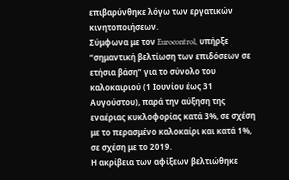επιβαρύνθηκε λόγω των εργατικών κινητοποιήσεων.
Σύμφωνα με τον Eurocontrol, υπήρξε “σημαντική βελτίωση των επιδόσεων σε ετήσια βάση” για το σύνολο του καλοκαιριού (1 Ιουνίου έως 31 Αυγούστου), παρά την αύξηση της εναέριας κυκλοφορίας κατά 3%, σε σχέση με το περασμένο καλοκαίρι και κατά 1%, σε σχέση με το 2019.
Η ακρίβεια των αφίξεων βελτιώθηκε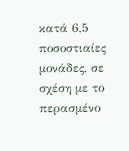κατά 6,5 ποσοστιαίες μονάδες, σε σχέση με το περασμένο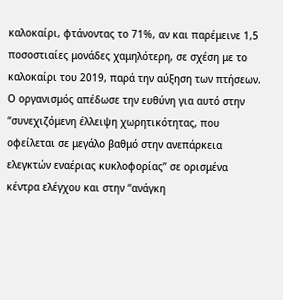καλοκαίρι, φτάνοντας το 71%, αν και παρέμεινε 1,5 ποσοστιαίες μονάδες χαμηλότερη, σε σχέση με το καλοκαίρι του 2019, παρά την αύξηση των πτήσεων.
Ο οργανισμός απέδωσε την ευθύνη για αυτό στην “συνεχιζόμενη έλλειψη χωρητικότητας, που οφείλεται σε μεγάλο βαθμό στην ανεπάρκεια ελεγκτών εναέριας κυκλοφορίας” σε ορισμένα κέντρα ελέγχου και στην “ανάγκη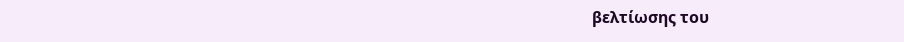βελτίωσης του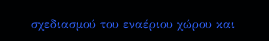σχεδιασμού του εναέριου χώρου και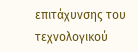επιτάχυνσης του τεχνολογικού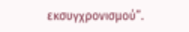εκσυγχρονισμού”.